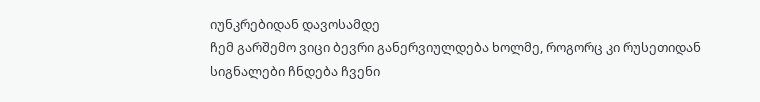იუნკრებიდან დავოსამდე
ჩემ გარშემო ვიცი ბევრი განერვიულდება ხოლმე, როგორც კი რუსეთიდან სიგნალები ჩნდება ჩვენი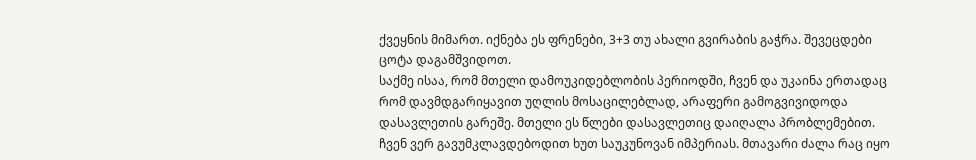ქვეყნის მიმართ. იქნება ეს ფრენები, 3+3 თუ ახალი გვირაბის გაჭრა. შევეცდები ცოტა დაგამშვიდოთ.
საქმე ისაა, რომ მთელი დამოუკიდებლობის პერიოდში, ჩვენ და უკაინა ერთადაც რომ დავმდგარიყავით უღლის მოსაცილებლად, არაფერი გამოგვივიდოდა დასავლეთის გარეშე. მთელი ეს წლები დასავლეთიც დაიღალა პრობლემებით.
ჩვენ ვერ გავუმკლავდებოდით ხუთ საუკუნოვან იმპერიას. მთავარი ძალა რაც იყო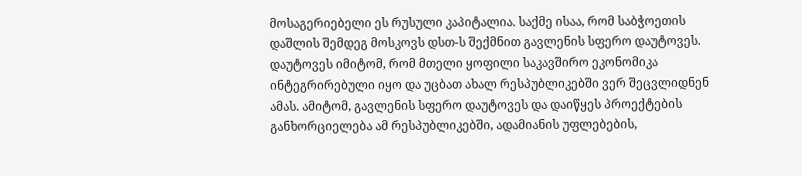მოსაგერიებელი ეს რუსული კაპიტალია. საქმე ისაა, რომ საბჭოეთის დაშლის შემდეგ მოსკოვს დსთ-ს შექმნით გავლენის სფერო დაუტოვეს. დაუტოვეს იმიტომ, რომ მთელი ყოფილი საკავშირო ეკონომიკა ინტეგრირებული იყო და უცბათ ახალ რესპუბლიკებში ვერ შეცვლიდნენ ამას. ამიტომ, გავლენის სფერო დაუტოვეს და დაიწყეს პროექტების განხორციელება ამ რესპუბლიკებში, ადამიანის უფლებების,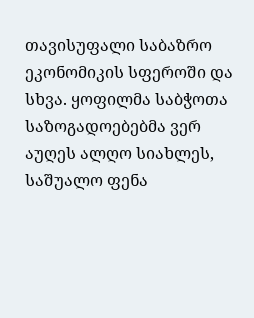თავისუფალი საბაზრო ეკონომიკის სფეროში და სხვა. ყოფილმა საბჭოთა საზოგადოებებმა ვერ აუღეს ალღო სიახლეს, საშუალო ფენა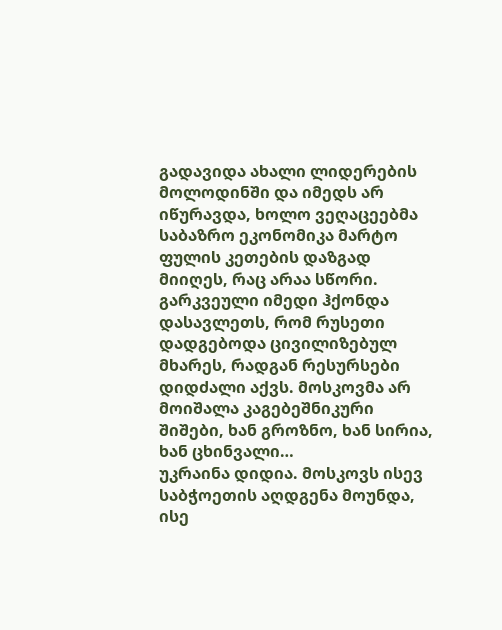გადავიდა ახალი ლიდერების მოლოდინში და იმედს არ იწურავდა, ხოლო ვეღაცეებმა საბაზრო ეკონომიკა მარტო ფულის კეთების დაზგად მიიღეს, რაც არაა სწორი. გარკვეული იმედი ჰქონდა დასავლეთს, რომ რუსეთი დადგებოდა ცივილიზებულ მხარეს, რადგან რესურსები დიდძალი აქვს. მოსკოვმა არ მოიშალა კაგებეშნიკური შიშები, ხან გროზნო, ხან სირია, ხან ცხინვალი…
უკრაინა დიდია. მოსკოვს ისევ საბჭოეთის აღდგენა მოუნდა, ისე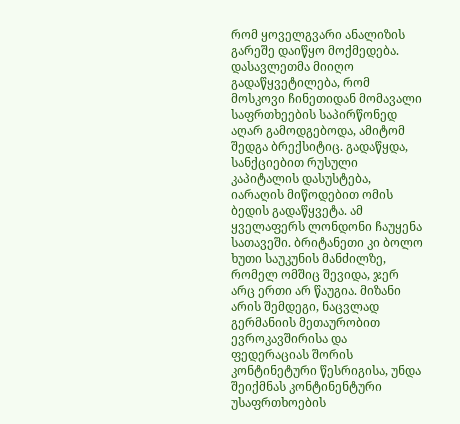რომ ყოველგვარი ანალიზის გარეშე დაიწყო მოქმედება. დასავლეთმა მიიღო გადაწყვეტილება, რომ მოსკოვი ჩინეთიდან მომავალი საფრთხეების საპირწონედ აღარ გამოდგებოდა, ამიტომ შედგა ბრექსიტიც. გადაწყდა, სანქციებით რუსული კაპიტალის დასუსტება, იარაღის მიწოდებით ომის ბედის გადაწყვეტა. ამ ყველაფერს ლონდონი ჩაუყენა სათავეში. ბრიტანეთი კი ბოლო ხუთი საუკუნის მანძილზე, რომელ ომშიც შევიდა, ჯერ არც ერთი არ წაუგია. მიზანი არის შემდეგი, ნაცვლად გერმანიის მეთაურობით ევროკავშირისა და ფედერაციას შორის კონტინეტური წესრიგისა, უნდა შეიქმნას კონტინენტური უსაფრთხოების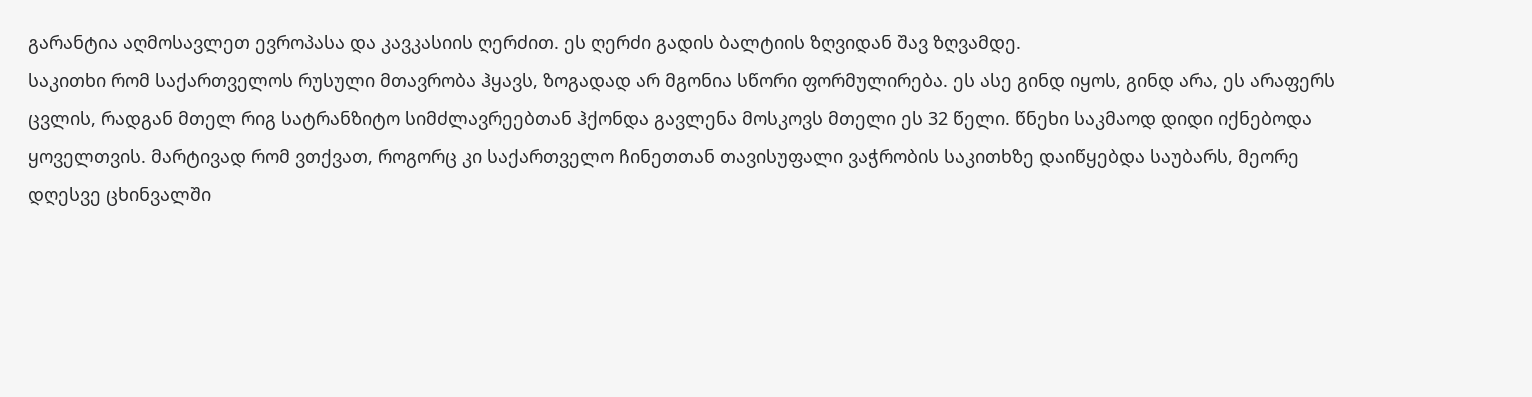გარანტია აღმოსავლეთ ევროპასა და კავკასიის ღერძით. ეს ღერძი გადის ბალტიის ზღვიდან შავ ზღვამდე.
საკითხი რომ საქართველოს რუსული მთავრობა ჰყავს, ზოგადად არ მგონია სწორი ფორმულირება. ეს ასე გინდ იყოს, გინდ არა, ეს არაფერს ცვლის, რადგან მთელ რიგ სატრანზიტო სიმძლავრეებთან ჰქონდა გავლენა მოსკოვს მთელი ეს 32 წელი. წნეხი საკმაოდ დიდი იქნებოდა ყოველთვის. მარტივად რომ ვთქვათ, როგორც კი საქართველო ჩინეთთან თავისუფალი ვაჭრობის საკითხზე დაიწყებდა საუბარს, მეორე დღესვე ცხინვალში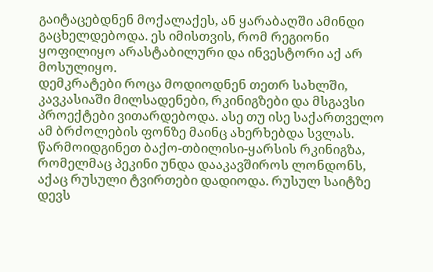გაიტაცებდნენ მოქალაქეს, ან ყარაბაღში ამინდი გაცხელდებოდა. ეს იმისთვის, რომ რეგიონი ყოფილიყო არასტაბილური და ინვესტორი აქ არ მოსულიყო.
დემკრატები როცა მოდიოდნენ თეთრ სახლში, კავკასიაში მილსადენები, რკინიგზები და მსგავსი პროექტები ვითარდებოდა. ასე თუ ისე საქართველო ამ ბრძოლების ფონზე მაინც ახერხებდა სვლას. წარმოიდგინეთ ბაქო-თბილისი-ყარსის რკინიგზა, რომელმაც პეკინი უნდა დააკავშიროს ლონდონს, აქაც რუსული ტვირთები დადიოდა. რუსულ საიტზე დევს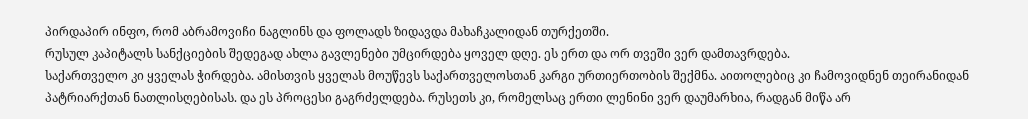პირდაპირ ინფო, რომ აბრამოვიჩი ნაგლინს და ფოლადს ზიდავდა მახაჩკალიდან თურქეთში.
რუსულ კაპიტალს სანქციების შედეგად ახლა გავლენები უმცირდება ყოველ დღე. ეს ერთ და ორ თვეში ვერ დამთავრდება.
საქართველო კი ყველას ჭირდება. ამისთვის ყველას მოუწევს საქართველოსთან კარგი ურთიერთობის შექმნა. აითოლებიც კი ჩამოვიდნენ თეირანიდან პატრიარქთან ნათლისღებისას. და ეს პროცესი გაგრძელდება. რუსეთს კი, რომელსაც ერთი ლენინი ვერ დაუმარხია, რადგან მიწა არ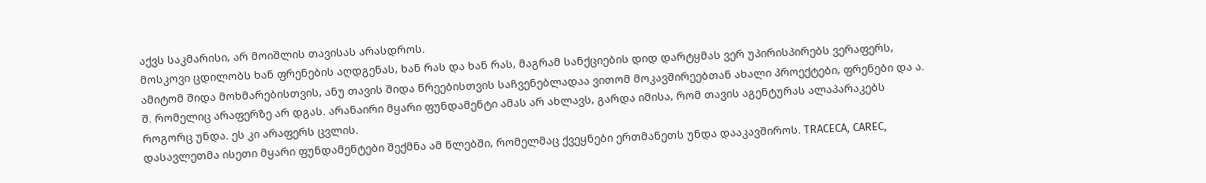აქვს საკმარისი, არ მოიშლის თავისას არასდროს.
მოსკოვი ცდილობს ხან ფრენების აღდგენას, ხან რას და ხან რას, მაგრამ სანქციების დიდ დარტყმას ვერ უპირისპირებს ვერაფერს, ამიტომ შიდა მოხმარებისთვის, ანუ თავის შიდა წრეებისთვის საჩვენებლადაა ვითომ მოკავშირეებთან ახალი პროექტები, ფრენები და ა. შ. რომელიც არაფერზე არ დგას. არანაირი მყარი ფუნდამენტი ამას არ ახლავს, გარდა იმისა, რომ თავის აგენტურას ალაპარაკებს როგორც უნდა. ეს კი არაფერს ცვლის.
დასავლეთმა ისეთი მყარი ფუნდამენტები შექმნა ამ წლებში, რომელმაც ქვეყნები ერთმანეთს უნდა დააკავშიროს. TRACECA, CAREC,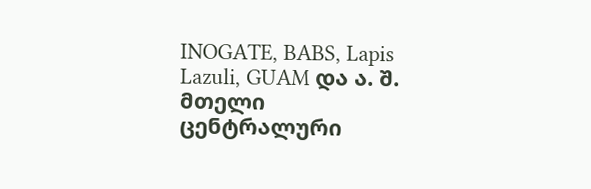INOGATE, BABS, Lapis Lazuli, GUAM და ა. შ. მთელი ცენტრალური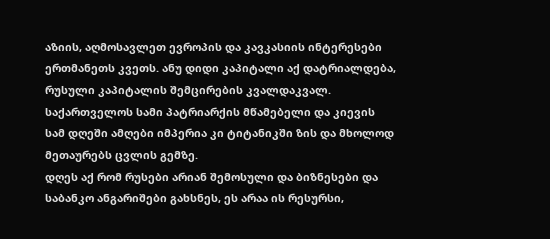აზიის, აღმოსავლეთ ევროპის და კავკასიის ინტერესები ერთმანეთს კვეთს. ანუ დიდი კაპიტალი აქ დატრიალდება, რუსული კაპიტალის შემცირების კვალდაკვალ.
საქართველოს სამი პატრიარქის მწამებელი და კიევის სამ დღეში ამღები იმპერია კი ტიტანიკში ზის და მხოლოდ მეთაურებს ცვლის გემზე.
დღეს აქ რომ რუსები არიან შემოსული და ბიზნესები და საბანკო ანგარიშები გახსნეს, ეს არაა ის რესურსი,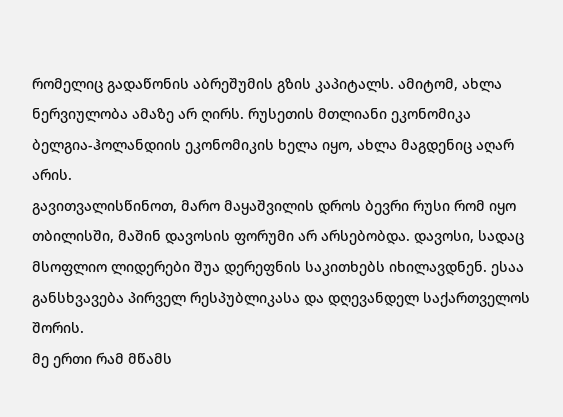რომელიც გადაწონის აბრეშუმის გზის კაპიტალს. ამიტომ, ახლა ნერვიულობა ამაზე არ ღირს. რუსეთის მთლიანი ეკონომიკა ბელგია-ჰოლანდიის ეკონომიკის ხელა იყო, ახლა მაგდენიც აღარ არის.
გავითვალისწინოთ, მარო მაყაშვილის დროს ბევრი რუსი რომ იყო თბილისში, მაშინ დავოსის ფორუმი არ არსებობდა. დავოსი, სადაც მსოფლიო ლიდერები შუა დერეფნის საკითხებს იხილავდნენ. ესაა განსხვავება პირველ რესპუბლიკასა და დღევანდელ საქართველოს შორის.
მე ერთი რამ მწამს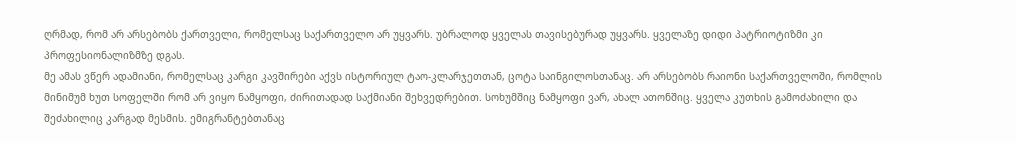ღრმად, რომ არ არსებობს ქართველი, რომელსაც საქართველო არ უყვარს. უბრალოდ ყველას თავისებურად უყვარს. ყველაზე დიდი პატრიოტიზმი კი პროფესიონალიზმზე დგას.
მე ამას ვწერ ადამიანი, რომელსაც კარგი კავშირები აქვს ისტორიულ ტაო-კლარჯეთთან, ცოტა საინგილოსთანაც. არ არსებობს რაიონი საქართველოში, რომლის მინიმუმ ხუთ სოფელში რომ არ ვიყო ნამყოფი, ძირითადად საქმიანი შეხვედრებით. სოხუმშიც ნამყოფი ვარ, ახალ ათონშიც. ყველა კუთხის გამოძახილი და შეძახილიც კარგად მესმის. ემიგრანტებთანაც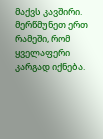მაქვს კავშირი.
მერწმუნეთ ერთ რამეში, რომ ყველაფერი კარგად იქნება.